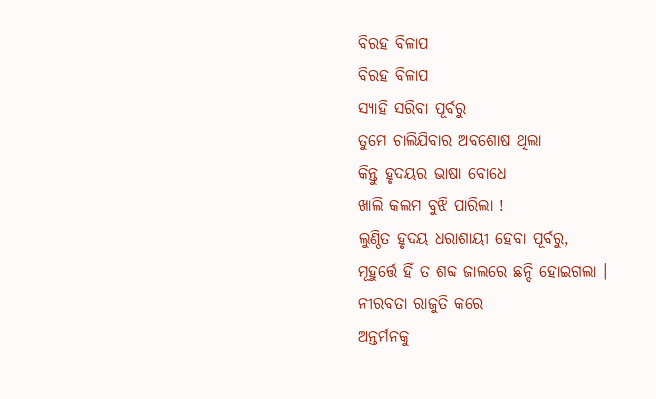ବିରହ ବିଳାପ
ବିରହ ବିଳାପ
ସ୍ୟାହି ସରିବା ପୂର୍ବରୁ
ତୁମେ ଚାଲିଯିବାର ଅବଶୋଷ ଥିଲା
କିନ୍ତୁ ହୃଦୟର ଭାଷା ବୋଧେ
ଖାଲି କଲମ ବୁଝି ପାରିଲା !
ଲୁଣ୍ଠିତ ହୃଦୟ ଧରାଶାୟୀ ହେବା ପୂର୍ବରୁ,
ମୂହୁର୍ତ୍ତେ ହିଁ ତ ଶବ୍ଦ ଜାଲରେ ଛନ୍ଦି ହୋଇଗଲା ।
ନୀରବତା ରାଜୁତି କରେ
ଅନ୍ତର୍ମନକୁ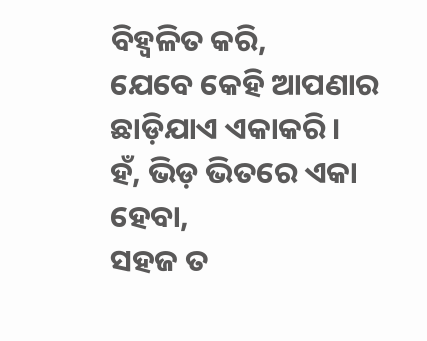ବିହ୍ୱଳିତ କରି,
ଯେବେ କେହି ଆପଣାର
ଛାଡ଼ିଯାଏ ଏକାକରି।
ହଁ, ଭିଡ଼ ଭିତରେ ଏକା ହେବା,
ସହଜ ତ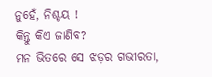ନୁହେଁ, ନିଶ୍ଚୟ !
କିନ୍ତୁ କିଏ ଜାଣିବ?
ମନ ଭିତରେ ସେ ଝଡ଼ର ଗଭୀରତା,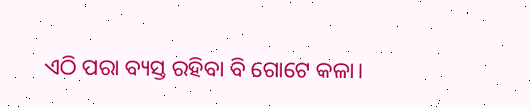ଏଠି ପରା ବ୍ୟସ୍ତ ରହିବା ବି ଗୋଟେ କଳା।